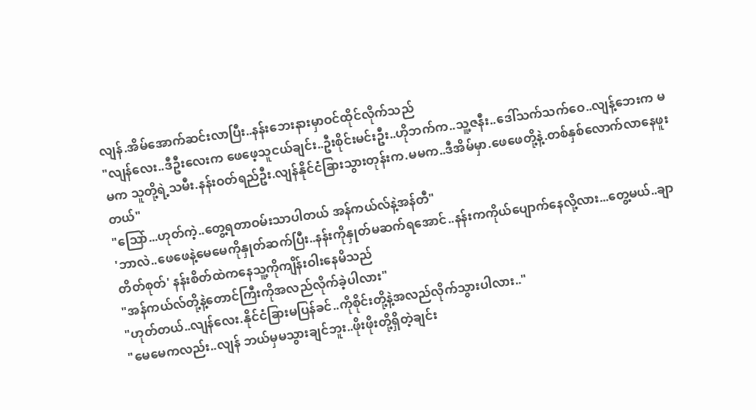လျန်.အိမ်အောက်ဆင်းလာပြီး..နန်းဘေးနားမှာဝင်ထိုင်လိုက်သည်
"လျန်လေး..ဒီဦးလေးက ဖေဖေ့သူငယ်ချင်း..ဦးစိုင်းမင်းဦး..ဟိုဘက်က..သူ့ဇနီး..ဒေါ်သက်သက်ဝေ..လျန့်ဘေးက မမက သူတို့ရဲ့သမီး.နန်းဝတ်ရည်ဦး.လျန်နိုင်ငံခြားသွားတုန်းက.မမက..ဒီအိမ်မှာ.ဖေဖေတို့နဲ့.တစ်နှစ်လောက်လာနေဖူးတယ်"
"သြော်...ဟုတ်ကဲ့..တွေ့ရတာဝမ်းသာပါတယ် အန်ကယ်လ်နဲ့အန်တီ"
'ဘာလဲ..ဖေဖေနဲ့မေမေကိုနှုတ်ဆက်ပြီး..နန်းကိုနှုတ်မဆက်ရအောင်..နန်းကကိုယ်ပျောက်နေလို့လား...တွေ့မယ်..ချာတိတ်စုတ်' နန်းစိတ်ထဲကနေသူ့ကိုကျိန်းဝါးနေမိသည်
"အန်ကယ်လ်တို့နဲ့တောင်ကြီးကိုအလည်လိုက်ခဲ့ပါလား"
"ဟုတ်တယ်..လျန်လေး.နိုင်ငံခြားမပြန်ခင်..ကိုစိုင်းတို့နဲ့အလည်လိုက်သွားပါလား.."
"မေမေကလည်း..လျန် ဘယ်မှမသွားချင်ဘူး..ဖိုးဖိုးတို့ရှိတဲ့ချင်း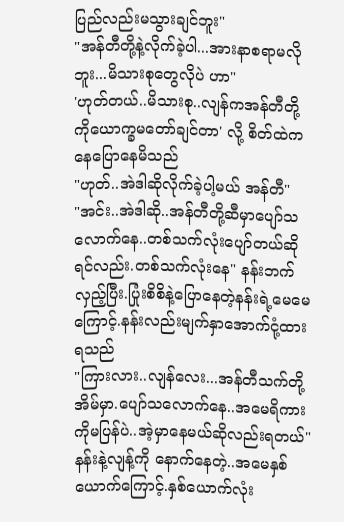ပြည်လည်းမသွားချင်ဘူး"
"အန်တီတို့နဲ့လိုက်ခဲ့ပါ...အားနာစရာမလိုဘူး...မိသားစုတွေလိုပဲ ဟာ"
'ဟုတ်တယ်..မိသားစု..လျန်ကအန်တီတို့ကိုယောက္ခမတော်ချင်တာ' လို့ စိတ်ထဲကနေပြောနေမိသည်
"ဟုတ်..အဲဒါဆိုလိုက်ခဲ့ပါ့မယ် အန်တီ"
"အင်း..အဲဒါဆို..အန်တီတို့ဆီမှာပျော်သလောက်နေ..တစ်သက်လုံးပျော်တယ်ဆိုရင်လည်း.တစ်သက်လုံးနေ" နန်းဘက်လှည့်ပြီး.ပြုံးစိစိနဲ့ပြောနေတဲ့နန်းရဲ့မေမေကြောင့်.နန်းလည်းမျက်နှာအောက်ငုံ့ထားရသည်
"ကြားလား..လျန်လေး...အန်တီသက်တို့အိမ်မှာ.ပျော်သလောက်နေ..အမေရိကားကိုမပြန်ပဲ..အဲ့မှာနေမယ်ဆိုလည်းရတယ်" နန်းနဲ့လျန့်ကို နောက်နေတဲ့..အမေနှစ်ယောက်ကြောင့်.နှစ်ယောက်လုံး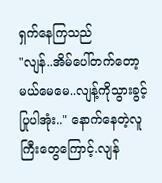ရှက်နေကြသည်
"လျန်..အိမ်ပေါ်တက်တော့မယ်မေမေ..လျန့်ကိုသွားခွင့်ပြုပါအုံး.." နောက်နေတဲ့လူကြီးတွေကြောင့်.လျန်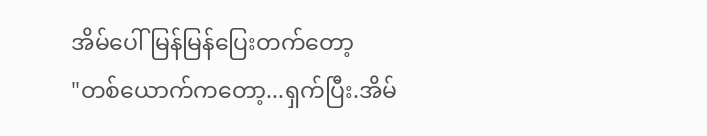အိမ်ပေါ်မြန်မြန်ပြေးတက်တော့
"တစ်ယောက်ကတော့...ရှက်ပြီး.အိမ်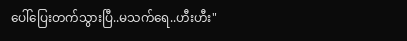ပေါ်ပြေးတက်သွားပြီ..မသက်ရေ..ဟီးဟီး"